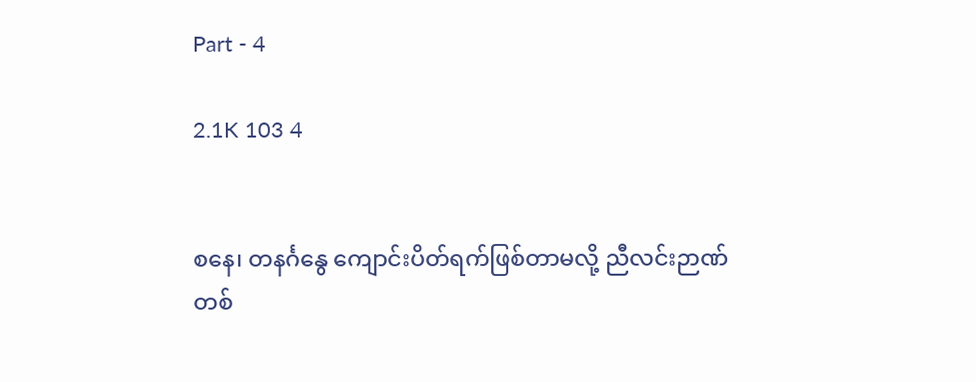Part - 4

2.1K 103 4


စနေ၊ တနင်္ဂနွေ ကျောင်းပိတ်ရက်ဖြစ်တာမလို့ ညီလင်းဉာဏ်တစ်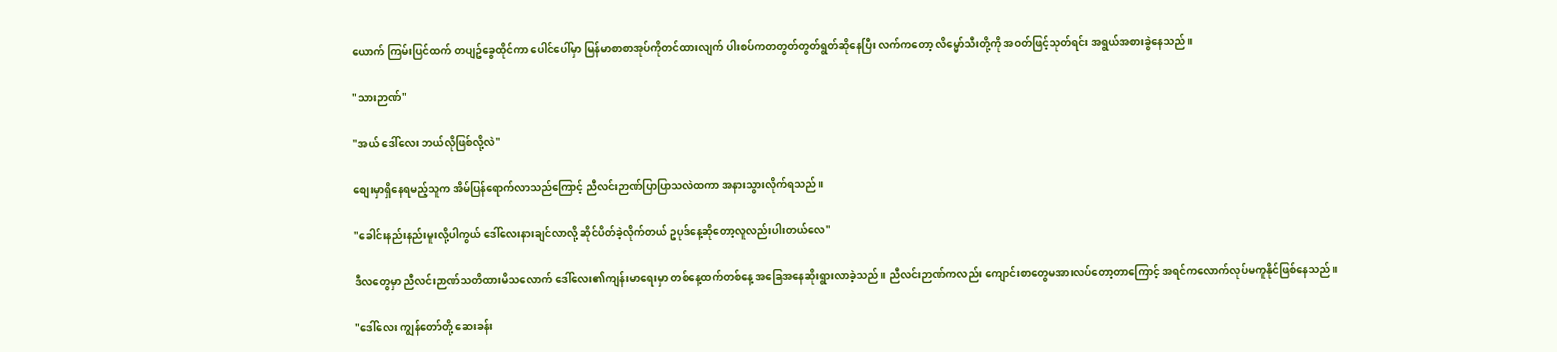ယောက် ကြမ်းပြင်ထက် တပျဥ်ခွေထိုင်ကာ ပေါင်ပေါ်မှာ မြန်မာစာစာအုပ်ကိုတင်ထားလျက် ပါးစပ်ကတတွတ်တွတ်ရွတ်ဆိုနေပြီး လက်ကတော့ လိမ္မော်သီးတို့ကို အဝတ်ဖြင့်သုတ်ရင်း အရွယ်အစားခွဲနေသည်။

"သားဉာဏ်"

"အယ် ဒေါ်လေး ဘယ်လိုဖြစ်လို့လဲ"

စျေးမှာရှိနေရမည့်သူက အိမ်ပြန်ရောက်လာသည်ကြောင့် ညီလင်းဉာဏ်ပြာပြာသလဲထကာ အနားသွားလိုက်ရသည်။

"ခေါင်းနည်းနည်းမူးလို့ပါကွယ် ဒေါ်လေးနားချင်လာလို့ ဆိုင်ပိတ်ခဲ့လိုက်တယ် ဥပုဒ်နေ့ဆိုတော့လူလည်းပါးတယ်လေ"

ဒီလတွေမှာ ညီလင်းဉာဏ်သတိထားမိသလောက် ဒေါ်လေး၏ကျန်းမာရေးမှာ တစ်နေ့ထက်တစ်နေ့ အခြေအနေဆိုးရွားလာခဲ့သည်။ ညီလင်းဉာဏ်ကလည်း ကျောင်းစာတွေမအားလပ်တော့တာကြောင့် အရင်ကလောက်လုပ်မကူနိုင်ဖြစ်နေသည်။

"ဒေါ်လေး ကျွန်တော်တို့ ဆေးခန်း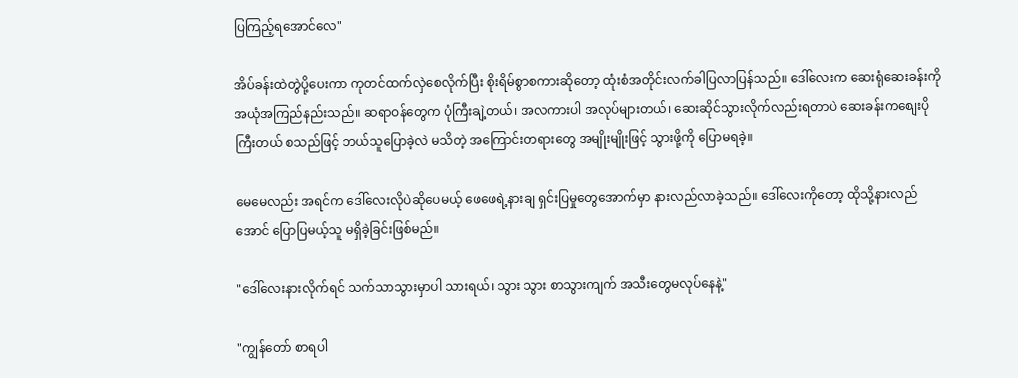ပြကြည့်ရအောင်လေ"

အိပ်ခန်းထဲတွဲပို့ပေးကာ ကုတင်ထက်လှဲစေလိုက်ပြီး စိုးရိမ်စွာစကားဆိုတော့ ထုံးစံအတိုင်းလက်ခါပြလာပြန်သည်။ ဒေါ်လေးက ဆေးရုံဆေးခန်းကို အယုံအကြည်နည်းသည်။ ဆရာဝန်တွေက ပုံကြီးချဲ့တယ်၊ အလကားပါ အလုပ်များတယ်၊ ဆေးဆိုင်သွားလိုက်လည်းရတာပဲ ဆေးခန်းကစျေးပိုကြီးတယ် စသည်ဖြင့် ဘယ်သူပြောခဲ့လဲ မသိတဲ့ အကြောင်းတရားတွေ အမျိုးမျိုးဖြင့် သွားဖို့ကို ပြောမရခဲ့။

မေမေလည်း အရင်က ဒေါ်လေးလိုပဲဆိုပေမယ့် ဖေဖေရဲ့နားချ ရှင်းပြမှုတွေအောက်မှာ နားလည်လာခဲ့သည်။ ဒေါ်လေးကိုတော့ ထိုသို့နားလည်အောင် ပြောပြမယ့်သူ မရှိခဲ့ခြင်းဖြစ်မည်။

"ဒေါ်လေးနားလိုက်ရင် သက်သာသွားမှာပါ သားရယ်၊ သွား သွား စာသွားကျက် အသီးတွေမလုပ်နေနဲ့"

"ကျွန်တော် စာရပါ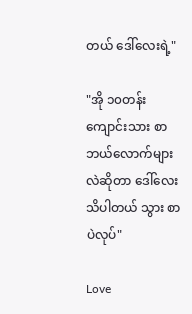တယ် ဒေါ်လေးရဲ့"

"အို ၁၀တန်းကျောင်းသား စာဘယ်လောက်များလဲဆိုတာ ဒေါ်လေးသိပါတယ် သွား စာပဲလုပ်"

Love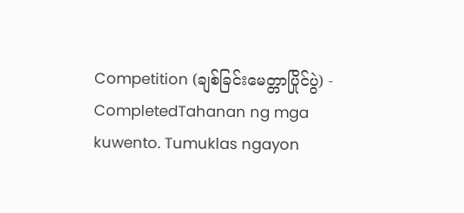Competition (ချစ်ခြင်းမေတ္တာပြိုင်ပွဲ) - CompletedTahanan ng mga kuwento. Tumuklas ngayon